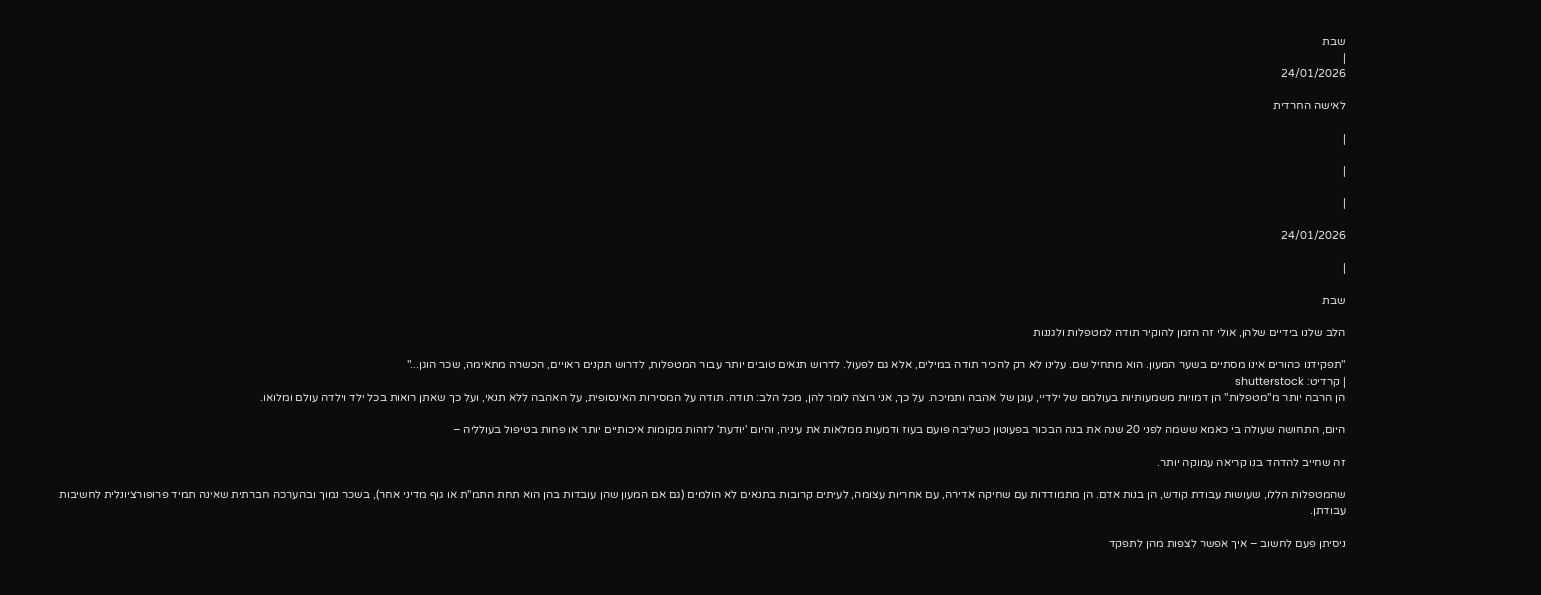שבת
|
24/01/2026

לאישה החרדית

|

|

|

24/01/2026

|

שבת

הלב שלנו בידיים שלהן, אולי זה הזמן להוקיר תודה למטפלות ולגננות

"תפקידנו כהורים אינו מסתיים בשער המעון. הוא מתחיל שם. עלינו לא רק להכיר תודה במילים, אלא גם לפעול. לדרוש תנאים טובים יותר עבור המטפלות, לדרוש תקנים ראויים, הכשרה מתאימה, שכר הוגן..."
| קרדיט: shutterstock
הן הרבה יותר מ"מטפלות" הן דמויות משמעותיות בעולמם של ילדיי, עוגן של אהבה ותמיכה. על כך, אני רוצה לומר להן, מכל הלב: תודה. תודה על המסירות האינסופית, על האהבה ללא תנאי, ועל כך שאתן רואות בכל ילד וילדה עולם ומלואו.

היום, התחושה שעולה בי כאמא ששמה לפני 20 שנה את בנה הבכור בפעוטון כשליבה פועם בעוז ודמעות ממלאות את עיניה, והיום 'יודעת' לזהות מקומות איכותיים יותר או פחות בטיפול בעולליה –

זה שחייב להדהד בנו קריאה עמוקה יותר.

שהמטפלות הללו, שעושות עבודת קודש, הן בנות אדם. הן מתמודדות עם שחיקה אדירה, עם אחריות עצומה, לעיתים קרובות בתנאים לא הולמים (גם אם המעון שהן עובדות בהן הוא תחת התמ"ת או גוף מדיני אחר), בשכר נמוך ובהערכה חברתית שאינה תמיד פרופורציונלית לחשיבות עבודתן.

ניסיתן פעם לחשוב – איך אפשר לצפות מהן לתפקד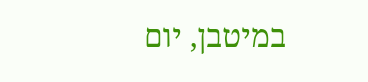במיטבן, יום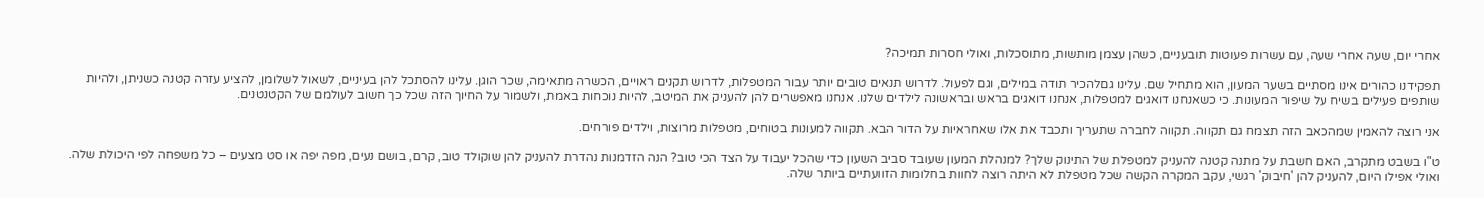אחרי יום, שעה אחרי שעה, עם עשרות פעוטות תובעניים, כשהן עצמן מותשות, מתוסכלות, ואולי חסרות תמיכה?

תפקידנו כהורים אינו מסתיים בשער המעון, הוא מתחיל שם. עלינו גםלהכיר תודה במילים, וגם לפעול. לדרוש תנאים טובים יותר עבור המטפלות, לדרוש תקנים ראויים, הכשרה מתאימה, שכר הוגן. עלינו להסתכל להן בעיניים, לשאול לשלומן, להציע עזרה קטנה כשניתן, ולהיות שותפים פעילים בשיח על שיפור המעונות. כי כשאנחנו דואגים למטפלות, אנחנו דואגים בראש ובראשונה לילדים שלנו. אנחנו מאפשרים להן להעניק את המיטב, להיות נוכחות באמת, ולשמור על החיוך הזה שכל כך חשוב לעולמם של הקטנטנים.

אני רוצה להאמין שמהכאב הזה תצמח גם תקווה. תקווה לחברה שתעריך ותכבד את אלו שאחראיות על הדור הבא. תקווה למעונות בטוחים, מטפלות מרוצות, וילדים פורחים.

ט"ו בשבט מתקרב, האם חשבת על מתנה קטנה להעניק למטפלת של התינוק שלך? למנהלת המעון שעובד סביב השעון כדי שהכל יעבוד על הצד הכי טוב? הנה הזדמנות נהדרת להעניק להן שוקולד טוב, קרם, בושם נעים, מפה יפה או סט מצעים – כל משפחה לפי היכולת שלה. ואולי אפילו היום, להעניק להן 'חיבוק' רגשי, עקב המקרה הקשה שכל מטפלת לא היתה רוצה לחוות בחלומות הזוועתיים ביותר שלה.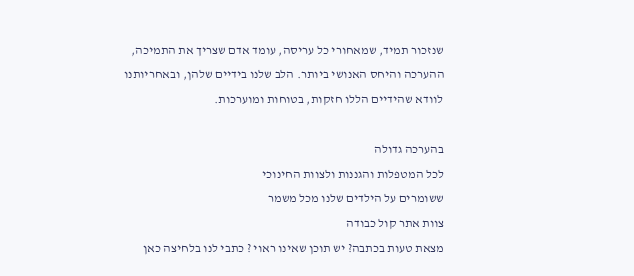שנזכור תמיד, שמאחורי כל עריסה, עומד אדם שצריך את התמיכה, ההערכה והיחס האנושי ביותר. הלב שלנו בידיים שלהן, ובאחריותנו לוודא שהידיים הללו חזקות, בטוחות ומוערכות.

בהערכה גדולה
לכל המטפלות והגננות ולצוות החינוכי
ששומרים על הילדים שלנו מכל משמר
צוות אתר קול כבודה
מצאת טעות בכתבה? יש תוכן שאינו ראוי ? כתבי לנו בלחיצה כאן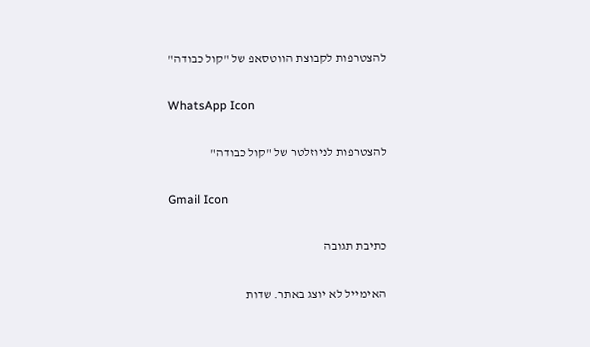להצטרפות לקבוצת הווטסאפ של "קול כבודה"

WhatsApp Icon

להצטרפות לניוזלטר של "קול כבודה"

Gmail Icon

כתיבת תגובה

האימייל לא יוצג באתר. שדות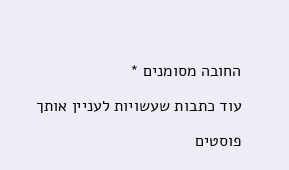החובה מסומנים *

עוד כתבות שעשויות לעניין אותך

פוסטים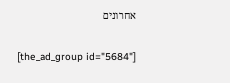אחרונים

[the_ad_group id="5684"]